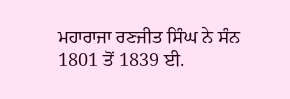ਮਹਾਰਾਜਾ ਰਣਜੀਤ ਸਿੰਘ ਨੇ ਸੰਨ 1801 ਤੋਂ 1839 ਈ.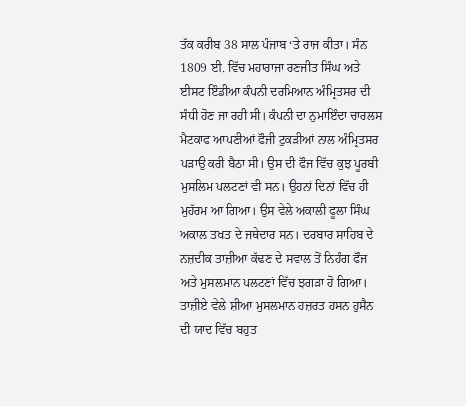ਤੱਕ ਕਰੀਬ 38 ਸਾਲ ਪੰਜਾਬ ‘ਤੇ ਰਾਜ ਕੀਤਾ। ਸੰਨ 1809 ਈ. ਵਿੱਚ ਮਹਾਰਾਜਾ ਰਣਜੀਤ ਸਿੰਘ ਅਤੇ ਈਸਟ ਇੰਡੀਆ ਕੰਪਨੀ ਦਰਮਿਆਨ ਅੰਮ੍ਰਿਤਸਰ ਦੀ ਸੰਧੀ ਹੋਣ ਜਾ ਰਹੀ ਸੀ। ਕੰਪਨੀ ਦਾ ਨੁਮਾਇੰਦਾ ਚਾਰਲਸ ਮੈਟਕਾਫ ਆਪਣੀਆਂ ਫੌਜੀ ਟੁਕੜੀਆਂ ਨਾਲ ਅੰਮ੍ਰਿਤਸਰ ਪੜਾਉ ਕਰੀ ਬੈਠਾ ਸੀ। ਉਸ ਦੀ ਫੌਜ ਵਿੱਚ ਕੁਝ ਪੂਰਬੀ ਮੁਸਲਿਮ ਪਲਟਣਾਂ ਵੀ ਸਨ। ਉਹਨਾਂ ਦਿਨਾਂ ਵਿੱਚ ਹੀ ਮੁਹੱਰਮ ਆ ਗਿਆ। ਉਸ ਵੇਲੇ ਅਕਾਲੀ ਫੂਲਾ ਸਿੰਘ ਅਕਾਲ ਤਖਤ ਦੇ ਜਥੇਦਾਰ ਸਨ। ਦਰਬਾਰ ਸਾਹਿਬ ਦੇ ਨਜ਼ਦੀਕ ਤਾਜ਼ੀਆ ਕੱਢਣ ਦੇ ਸਵਾਲ ਤੋਂ ਨਿਹੰਗ ਫੌਜ ਅਤੇ ਮੁਸਲਮਾਨ ਪਲਟਣਾਂ ਵਿੱਚ ਝਗੜਾ ਹੋ ਗਿਆ। ਤਾਜ਼ੀਏ ਵੇਲੇ ਸ਼ੀਆ ਮੁਸਲਮਾਨ ਹਜ਼ਰਤ ਹਸਨ ਹੁਸੈਨ ਦੀ ਯਾਦ ਵਿੱਚ ਬਹੁਤ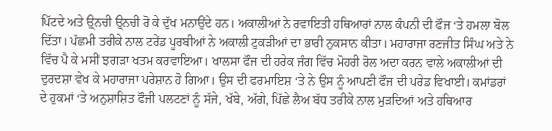ਪਿੱਟਦੇ ਅਤੇ ਉ੍ਨਚੀ ਉ੍ਨਚੀ ਰੋ ਕੇ ਦੁੱਖ ਮਨਾਉਂਦੇ ਹਨ। ਅਕਾਲੀਆਂ ਨੇ ਰਵਾਇਤੀ ਹਥਿਆਰਾਂ ਨਾਲ ਕੰਪਨੀ ਦੀ ਫੌਜ ‘ਤੇ ਹਮਲਾ ਬੋਲ ਦਿੱਤਾ। ਪੱਛਮੀ ਤਰੀਕੇ ਨਾਲ ਟਰੇਂਡ ਪੂਰਬੀਆਂ ਨੇ ਅਕਾਲੀ ਟੁਕੜੀਆਂ ਦਾ ਭਾਰੀ ਨੁਕਸਾਨ ਕੀਤਾ। ਮਹਾਰਾਜਾ ਰਣਜੀਤ ਸਿੰਘ ਅਤੇ ਨੇ ਵਿੱਚ ਪੈ ਕੇ ਮਸੀਂ ਝਗੜਾ ਖਤਮ ਕਰਵਾਇਆ। ਖਾਲਸਾ ਫੌਜ ਦੀ ਹਰੇਕ ਜੰਗ ਵਿੱਚ ਮੋਹਰੀ ਰੋਲ ਅਦਾ ਕਰਨ ਵਾਲੇ ਅਕਾਲੀਆਂ ਦੀ ਦੁਰਦਸ਼ਾ ਵੇਖ ਕੇ ਮਹਾਰਾਜਾ ਪਰੇਸ਼ਾਨ ਹੋ ਗਿਆ। ਉਸ ਦੀ ਫਰਮਾਇਸ਼ ‘ਤੇ ਨੇ ਉਸ ਨੂੰ ਆਪਣੀ ਫੌਜ ਦੀ ਪਰੇਡ ਵਿਖਾਈ। ਕਮਾਂਡਰਾਂ ਦੇ ਹੁਕਮਾਂ ‘ਤੇ ਅਨੁਸ਼ਾਸ਼ਿਤ ਫੌਜੀ ਪਲਟਣਾਂ ਨੂੰ ਸੱਜੇ, ਖੱਬੇ, ਅੱਗੇ, ਪਿੱਛੇ ਲੈਅ ਬੱਧ ਤਰੀਕੇ ਨਾਲ ਮੁੜਦਿਆਂ ਅਤੇ ਹਥਿਆਰ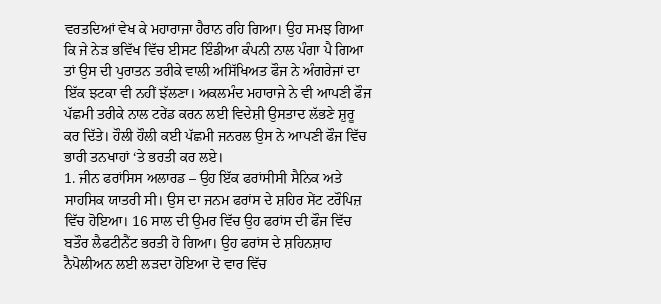ਵਰਤਦਿਆਂ ਵੇਖ ਕੇ ਮਹਾਰਾਜਾ ਹੈਰਾਨ ਰਹਿ ਗਿਆ। ਉਹ ਸਮਝ ਗਿਆ ਕਿ ਜੇ ਨੇੜ ਭਵਿੱਖ ਵਿੱਚ ਈਸਟ ਇੰਡੀਆ ਕੰਪਨੀ ਨਾਲ ਪੰਗਾ ਪੈ ਗਿਆ ਤਾਂ ਉਸ ਦੀ ਪੁਰਾਤਨ ਤਰੀਕੇ ਵਾਲੀ ਅਸਿੱਖਿਅਤ ਫੌਜ ਨੇ ਅੰਗਰੇਜਾਂ ਦਾ ਇੱਕ ਝਟਕਾ ਵੀ ਨਹੀਂ ਝੱਲਣਾ। ਅਕਲਮੰਦ ਮਹਾਰਾਜੇ ਨੇ ਵੀ ਆਪਣੀ ਫੌਜ ਪੱਛਮੀ ਤਰੀਕੇ ਨਾਲ ਟਰੇਂਡ ਕਰਨ ਲਈ ਵਿਦੇਸ਼ੀ ਉਸਤਾਦ ਲੱਭਣੇ ਸ਼ੁਰੂ ਕਰ ਦਿੱਤੇ। ਹੌਲੀ ਹੌਲੀ ਕਈ ਪੱਛਮੀ ਜਨਰਲ ਉਸ ਨੇ ਆਪਣੀ ਫੌਜ ਵਿੱਚ ਭਾਰੀ ਤਨਖਾਹਾਂ ‘ਤੇ ਭਰਤੀ ਕਰ ਲਏ।
1. ਜੀਨ ਫਰਾਂਸਿਸ ਅਲਾਰਡ – ਉਹ ਇੱਕ ਫਰਾਂਸੀਸੀ ਸੈਨਿਕ ਅਤੇ ਸਾਹਸਿਕ ਯਾਤਰੀ ਸੀ। ਉਸ ਦਾ ਜਨਮ ਫਰਾਂਸ ਦੇ ਸ਼ਹਿਰ ਸੇਂਟ ਟਰੌਪਿਜ਼ ਵਿੱਚ ਹੋਇਆ। 16 ਸਾਲ ਦੀ ਉਮਰ ਵਿੱਚ ਉਹ ਫਰਾਂਸ ਦੀ ਫੌਜ ਵਿੱਚ ਬਤੌਰ ਲੈਫਟੀਨੈਂਟ ਭਰਤੀ ਹੋ ਗਿਆ। ਉਹ ਫਰਾਂਸ ਦੇ ਸ਼ਹਿਨਸ਼ਾਹ ਨੈਪੋਲੀਅਨ ਲਈ ਲੜਦਾ ਹੋਇਆ ਦੋ ਵਾਰ ਵਿੱਚ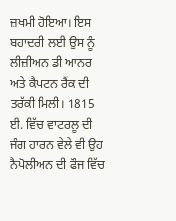ਜ਼ਖਮੀ ਹੋਇਆ। ਇਸ ਬਹਾਦਰੀ ਲਈ ਉਸ ਨੂੰ ਲੀਜ਼ੀਅਨ ਡੀ ਆਨਰ ਅਤੇ ਕੈਪਟਨ ਰੈਂਕ ਦੀ ਤਰੱਕੀ ਮਿਲੀ। 1815 ਈ. ਵਿੱਚ ਵਾਟਰਲੂ ਦੀ ਜੰਗ ਹਾਰਨ ਵੇਲੇ ਵੀ ਉਹ ਨੈਪੋਲੀਅਨ ਦੀ ਫੌਜ ਵਿੱਚ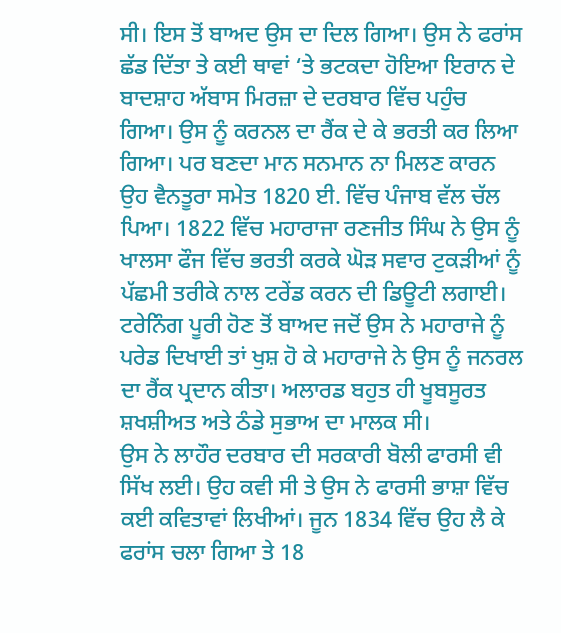ਸੀ। ਇਸ ਤੋਂ ਬਾਅਦ ਉਸ ਦਾ ਦਿਲ ਗਿਆ। ਉਸ ਨੇ ਫਰਾਂਸ ਛੱਡ ਦਿੱਤਾ ਤੇ ਕਈ ਥਾਵਾਂ ‘ਤੇ ਭਟਕਦਾ ਹੋਇਆ ਇਰਾਨ ਦੇ ਬਾਦਸ਼ਾਹ ਅੱਬਾਸ ਮਿਰਜ਼ਾ ਦੇ ਦਰਬਾਰ ਵਿੱਚ ਪਹੁੰਚ ਗਿਆ। ਉਸ ਨੂੰ ਕਰਨਲ ਦਾ ਰੈਂਕ ਦੇ ਕੇ ਭਰਤੀ ਕਰ ਲਿਆ ਗਿਆ। ਪਰ ਬਣਦਾ ਮਾਨ ਸਨਮਾਨ ਨਾ ਮਿਲਣ ਕਾਰਨ ਉਹ ਵੈਨਤੂਰਾ ਸਮੇਤ 1820 ਈ. ਵਿੱਚ ਪੰਜਾਬ ਵੱਲ ਚੱਲ ਪਿਆ। 1822 ਵਿੱਚ ਮਹਾਰਾਜਾ ਰਣਜੀਤ ਸਿੰਘ ਨੇ ਉਸ ਨੂੰ ਖਾਲਸਾ ਫੌਜ ਵਿੱਚ ਭਰਤੀ ਕਰਕੇ ਘੋੜ ਸਵਾਰ ਟੁਕੜੀਆਂ ਨੂੰ ਪੱਛਮੀ ਤਰੀਕੇ ਨਾਲ ਟਰੇਂਡ ਕਰਨ ਦੀ ਡਿਊਟੀ ਲਗਾਈ। ਟਰੇਨਿੰਗ ਪੂਰੀ ਹੋਣ ਤੋਂ ਬਾਅਦ ਜਦੋਂ ਉਸ ਨੇ ਮਹਾਰਾਜੇ ਨੂੰ ਪਰੇਡ ਦਿਖਾਈ ਤਾਂ ਖੁਸ਼ ਹੋ ਕੇ ਮਹਾਰਾਜੇ ਨੇ ਉਸ ਨੂੰ ਜਨਰਲ ਦਾ ਰੈਂਕ ਪ੍ਰਦਾਨ ਕੀਤਾ। ਅਲਾਰਡ ਬਹੁਤ ਹੀ ਖੂਬਸੂਰਤ ਸ਼ਖਸ਼ੀਅਤ ਅਤੇ ਠੰਡੇ ਸੁਭਾਅ ਦਾ ਮਾਲਕ ਸੀ।
ਉਸ ਨੇ ਲਾਹੌਰ ਦਰਬਾਰ ਦੀ ਸਰਕਾਰੀ ਬੋਲੀ ਫਾਰਸੀ ਵੀ ਸਿੱਖ ਲਈ। ਉਹ ਕਵੀ ਸੀ ਤੇ ਉਸ ਨੇ ਫਾਰਸੀ ਭਾਸ਼ਾ ਵਿੱਚ ਕਈ ਕਵਿਤਾਵਾਂ ਲਿਖੀਆਂ। ਜੂਨ 1834 ਵਿੱਚ ਉਹ ਲੈ ਕੇ ਫਰਾਂਸ ਚਲਾ ਗਿਆ ਤੇ 18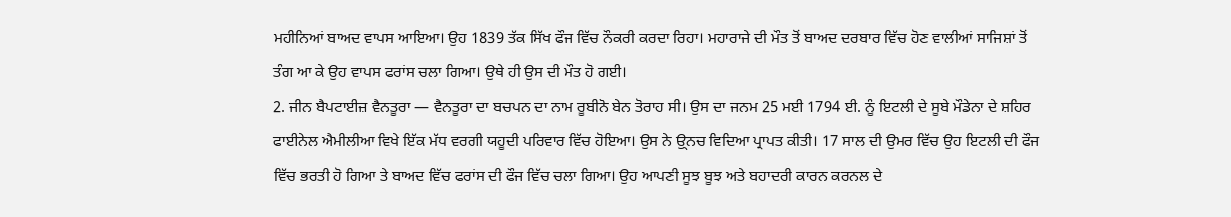ਮਹੀਨਿਆਂ ਬਾਅਦ ਵਾਪਸ ਆਇਆ। ਉਹ 1839 ਤੱਕ ਸਿੱਖ ਫੌਜ ਵਿੱਚ ਨੌਕਰੀ ਕਰਦਾ ਰਿਹਾ। ਮਹਾਰਾਜੇ ਦੀ ਮੌਤ ਤੋਂ ਬਾਅਦ ਦਰਬਾਰ ਵਿੱਚ ਹੋਣ ਵਾਲੀਆਂ ਸਾਜਿਸ਼ਾਂ ਤੋਂ ਤੰਗ ਆ ਕੇ ਉਹ ਵਾਪਸ ਫਰਾਂਸ ਚਲਾ ਗਿਆ। ਉਥੇ ਹੀ ਉਸ ਦੀ ਮੌਤ ਹੋ ਗਈ।
2. ਜੀਨ ਬੈਪਟਾਈਜ਼ ਵੈਨਤੂਰਾ — ਵੈਨਤੂਰਾ ਦਾ ਬਚਪਨ ਦਾ ਨਾਮ ਰੂਬੀਨੋ ਬੇਨ ਤੋਰਾਹ ਸੀ। ਉਸ ਦਾ ਜਨਮ 25 ਮਈ 1794 ਈ. ਨੂੰ ਇਟਲੀ ਦੇ ਸੂਬੇ ਮੌਡੇਨਾ ਦੇ ਸ਼ਹਿਰ ਫਾਈਨੇਲ ਐਮੀਲੀਆ ਵਿਖੇ ਇੱਕ ਮੱਧ ਵਰਗੀ ਯਹੂਦੀ ਪਰਿਵਾਰ ਵਿੱਚ ਹੋਇਆ। ਉਸ ਨੇ ਉ੍ਨਚ ਵਿਦਿਆ ਪ੍ਰਾਪਤ ਕੀਤੀ। 17 ਸਾਲ ਦੀ ਉਮਰ ਵਿੱਚ ਉਹ ਇਟਲੀ ਦੀ ਫੌਜ ਵਿੱਚ ਭਰਤੀ ਹੋ ਗਿਆ ਤੇ ਬਾਅਦ ਵਿੱਚ ਫਰਾਂਸ ਦੀ ਫੌਜ ਵਿੱਚ ਚਲਾ ਗਿਆ। ਉਹ ਆਪਣੀ ਸੂਝ ਬੂਝ ਅਤੇ ਬਹਾਦਰੀ ਕਾਰਨ ਕਰਨਲ ਦੇ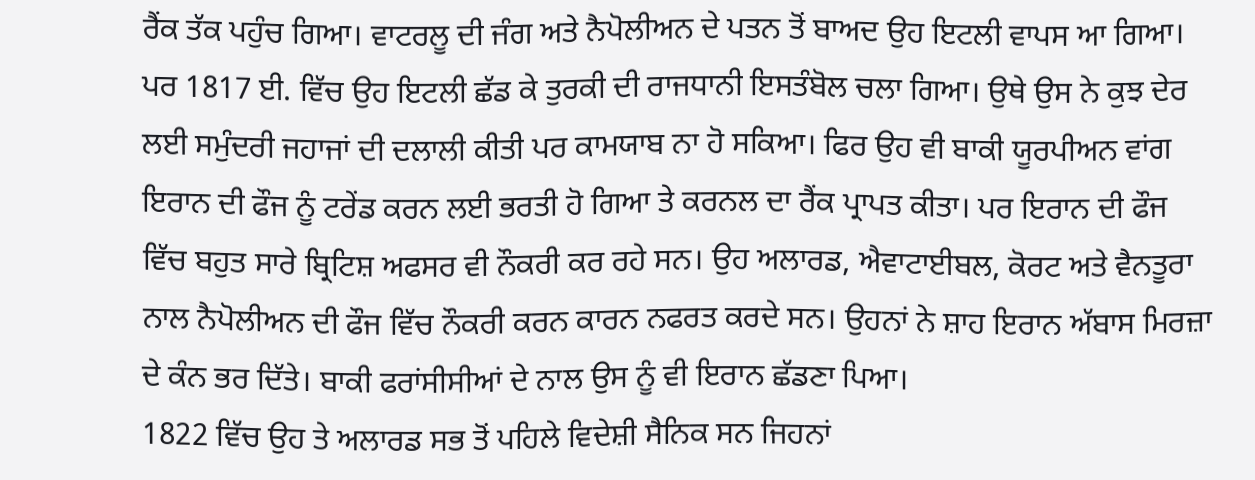ਰੈਂਕ ਤੱਕ ਪਹੁੰਚ ਗਿਆ। ਵਾਟਰਲੂ ਦੀ ਜੰਗ ਅਤੇ ਨੈਪੋਲੀਅਨ ਦੇ ਪਤਨ ਤੋਂ ਬਾਅਦ ਉਹ ਇਟਲੀ ਵਾਪਸ ਆ ਗਿਆ। ਪਰ 1817 ਈ. ਵਿੱਚ ਉਹ ਇਟਲੀ ਛੱਡ ਕੇ ਤੁਰਕੀ ਦੀ ਰਾਜਧਾਨੀ ਇਸਤੰਬੋਲ ਚਲਾ ਗਿਆ। ਉਥੇ ਉਸ ਨੇ ਕੁਝ ਦੇਰ ਲਈ ਸਮੁੰਦਰੀ ਜਹਾਜਾਂ ਦੀ ਦਲਾਲੀ ਕੀਤੀ ਪਰ ਕਾਮਯਾਬ ਨਾ ਹੋ ਸਕਿਆ। ਫਿਰ ਉਹ ਵੀ ਬਾਕੀ ਯੂਰਪੀਅਨ ਵਾਂਗ ਇਰਾਨ ਦੀ ਫੌਜ ਨੂੰ ਟਰੇਂਡ ਕਰਨ ਲਈ ਭਰਤੀ ਹੋ ਗਿਆ ਤੇ ਕਰਨਲ ਦਾ ਰੈਂਕ ਪ੍ਰਾਪਤ ਕੀਤਾ। ਪਰ ਇਰਾਨ ਦੀ ਫੌਜ ਵਿੱਚ ਬਹੁਤ ਸਾਰੇ ਬ੍ਰਿਟਿਸ਼ ਅਫਸਰ ਵੀ ਨੌਕਰੀ ਕਰ ਰਹੇ ਸਨ। ਉਹ ਅਲਾਰਡ, ਐਵਾਟਾਈਬਲ, ਕੋਰਟ ਅਤੇ ਵੈਨਤੂਰਾ ਨਾਲ ਨੈਪੋਲੀਅਨ ਦੀ ਫੌਜ ਵਿੱਚ ਨੌਕਰੀ ਕਰਨ ਕਾਰਨ ਨਫਰਤ ਕਰਦੇ ਸਨ। ਉਹਨਾਂ ਨੇ ਸ਼ਾਹ ਇਰਾਨ ਅੱਬਾਸ ਮਿਰਜ਼ਾ ਦੇ ਕੰਨ ਭਰ ਦਿੱਤੇ। ਬਾਕੀ ਫਰਾਂਸੀਸੀਆਂ ਦੇ ਨਾਲ ਉਸ ਨੂੰ ਵੀ ਇਰਾਨ ਛੱਡਣਾ ਪਿਆ।
1822 ਵਿੱਚ ਉਹ ਤੇ ਅਲਾਰਡ ਸਭ ਤੋਂ ਪਹਿਲੇ ਵਿਦੇਸ਼ੀ ਸੈਨਿਕ ਸਨ ਜਿਹਨਾਂ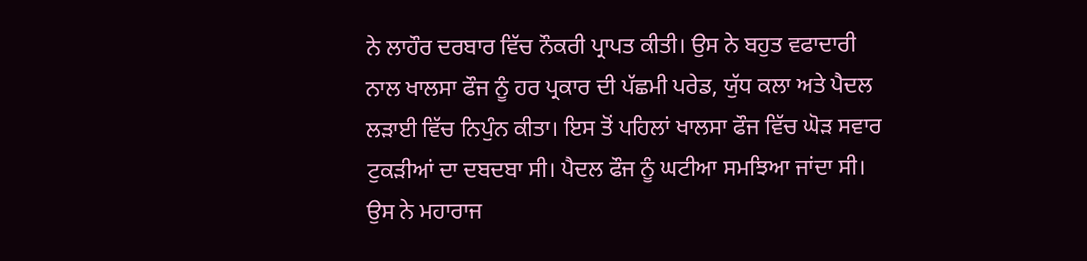ਨੇ ਲਾਹੌਰ ਦਰਬਾਰ ਵਿੱਚ ਨੌਕਰੀ ਪ੍ਰਾਪਤ ਕੀਤੀ। ਉਸ ਨੇ ਬਹੁਤ ਵਫਾਦਾਰੀ ਨਾਲ ਖਾਲਸਾ ਫੌਜ ਨੂੰ ਹਰ ਪ੍ਰਕਾਰ ਦੀ ਪੱਛਮੀ ਪਰੇਡ, ਯੁੱਧ ਕਲਾ ਅਤੇ ਪੈਦਲ ਲੜਾਈ ਵਿੱਚ ਨਿਪੁੰਨ ਕੀਤਾ। ਇਸ ਤੋਂ ਪਹਿਲਾਂ ਖਾਲਸਾ ਫੌਜ ਵਿੱਚ ਘੋੜ ਸਵਾਰ ਟੁਕੜੀਆਂ ਦਾ ਦਬਦਬਾ ਸੀ। ਪੈਦਲ ਫੌਜ ਨੂੰ ਘਟੀਆ ਸਮਝਿਆ ਜਾਂਦਾ ਸੀ। ਉਸ ਨੇ ਮਹਾਰਾਜ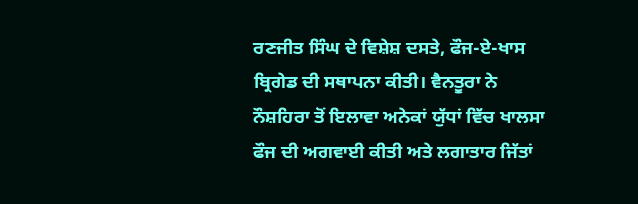ਰਣਜੀਤ ਸਿੰਘ ਦੇ ਵਿਸ਼ੇਸ਼ ਦਸਤੇ, ਫੌਜ-ਏ-ਖਾਸ ਬ੍ਰਿਗੇਡ ਦੀ ਸਥਾਪਨਾ ਕੀਤੀ। ਵੈਨਤੂਰਾ ਨੇ ਨੌਸ਼ਹਿਰਾ ਤੋਂ ਇਲਾਵਾ ਅਨੇਕਾਂ ਯੁੱਧਾਂ ਵਿੱਚ ਖਾਲਸਾ ਫੌਜ ਦੀ ਅਗਵਾਈ ਕੀਤੀ ਅਤੇ ਲਗਾਤਾਰ ਜਿੱਤਾਂ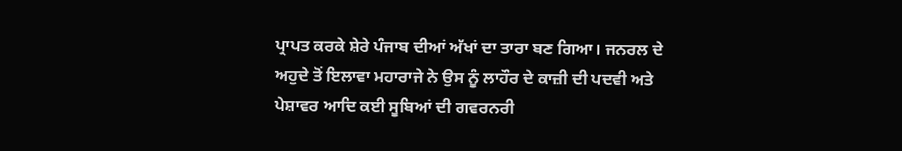ਪ੍ਰਾਪਤ ਕਰਕੇ ਸ਼ੇਰੇ ਪੰਜਾਬ ਦੀਆਂ ਅੱਖਾਂ ਦਾ ਤਾਰਾ ਬਣ ਗਿਆ। ਜਨਰਲ ਦੇ ਅਹੁਦੇ ਤੋਂ ਇਲਾਵਾ ਮਹਾਰਾਜੇ ਨੇ ਉਸ ਨੂੰ ਲਾਹੌਰ ਦੇ ਕਾਜ਼ੀ ਦੀ ਪਦਵੀ ਅਤੇ ਪੇਸ਼ਾਵਰ ਆਦਿ ਕਈ ਸੂਬਿਆਂ ਦੀ ਗਵਰਨਰੀ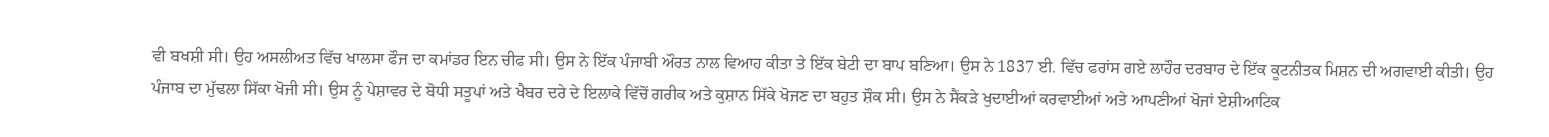ਵੀ ਬਖਸ਼ੀ ਸੀ। ਉਹ ਅਸਲੀਅਤ ਵਿੱਚ ਖਾਲਸਾ ਫੌਜ ਦਾ ਕਮਾਂਡਰ ਇਨ ਚੀਫ ਸੀ। ਉਸ ਨੇ ਇੱਕ ਪੰਜਾਬੀ ਔਰਤ ਨਾਲ ਵਿਆਹ ਕੀਤਾ ਤੇ ਇੱਕ ਬੇਟੀ ਦਾ ਬਾਪ ਬਣਿਆ। ਉਸ ਨੇ 1837 ਈ. ਵਿੱਚ ਫਰਾਂਸ ਗਏ ਲਾਹੌਰ ਦਰਬਾਰ ਦੇ ਇੱਕ ਕੂਟਨੀਤਕ ਮਿਸ਼ਨ ਦੀ ਅਗਵਾਈ ਕੀਤੀ। ਉਹ ਪੰਜਾਬ ਦਾ ਮੁੱਢਲਾ ਸਿੱਕਾ ਖੋਜੀ ਸੀ। ਉਸ ਨੂੰ ਪੇਸ਼ਾਵਰ ਦੇ ਬੋਧੀ ਸਤੂਪਾਂ ਅਤੇ ਖੈਬਰ ਦਰੇ ਦੇ ਇਲਾਕੇ ਵਿੱਚੋਂ ਗਰੀਕ ਅਤੇ ਕੁਸ਼ਾਨ ਸਿੱਕੇ ਖੋਜਣ ਦਾ ਬਹੁਤ ਸ਼ੌਕ ਸੀ। ਉਸ ਨੇ ਸੈਂਕੜੇ ਖੁਦਾਈਆਂ ਕਰਵਾਈਆਂ ਅਤੇ ਆਪਣੀਆਂ ਖੋਜਾਂ ਏਸ਼ੀਆਟਿਕ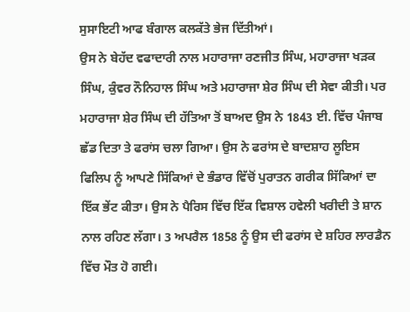ਸੁਸਾਇਟੀ ਆਫ ਬੰਗਾਲ ਕਲਕੱਤੇ ਭੇਜ ਦਿੱਤੀਆਂ।
ਉਸ ਨੇ ਬੇਹੱਦ ਵਫਾਦਾਰੀ ਨਾਲ ਮਹਾਰਾਜਾ ਰਣਜੀਤ ਸਿੰਘ, ਮਹਾਰਾਜਾ ਖੜਕ ਸਿੰਘ, ਕੁੰਵਰ ਨੌਨਿਹਾਲ ਸਿੰਘ ਅਤੇ ਮਹਾਰਾਜਾ ਸ਼ੇਰ ਸਿੰਘ ਦੀ ਸੇਵਾ ਕੀਤੀ। ਪਰ ਮਹਾਰਾਜਾ ਸ਼ੇਰ ਸਿੰਘ ਦੀ ਹੱਤਿਆ ਤੋਂ ਬਾਅਦ ਉਸ ਨੇ 1843 ਈ. ਵਿੱਚ ਪੰਜਾਬ ਛੱਡ ਦਿਤਾ ਤੇ ਫਰਾਂਸ ਚਲਾ ਗਿਆ। ਉਸ ਨੇ ਫਰਾਂਸ ਦੇ ਬਾਦਸ਼ਾਹ ਲੂਇਸ ਫਿਲਿਪ ਨੂੰ ਆਪਣੇ ਸਿੱਕਿਆਂ ਦੇ ਭੰਡਾਰ ਵਿੱਚੋਂ ਪੁਰਾਤਨ ਗਰੀਕ ਸਿੱਕਿਆਂ ਦਾ ਇੱਕ ਭੇਂਟ ਕੀਤਾ। ਉਸ ਨੇ ਪੈਰਿਸ ਵਿੱਚ ਇੱਕ ਵਿਸ਼ਾਲ ਹਵੇਲੀ ਖਰੀਦੀ ਤੇ ਸ਼ਾਨ ਨਾਲ ਰਹਿਣ ਲੱਗਾ। 3 ਅਪਰੈਲ 1858 ਨੂੰ ਉਸ ਦੀ ਫਰਾਂਸ ਦੇ ਸ਼ਹਿਰ ਲਾਰਡੈਨ ਵਿੱਚ ਮੌਤ ਹੋ ਗਈ।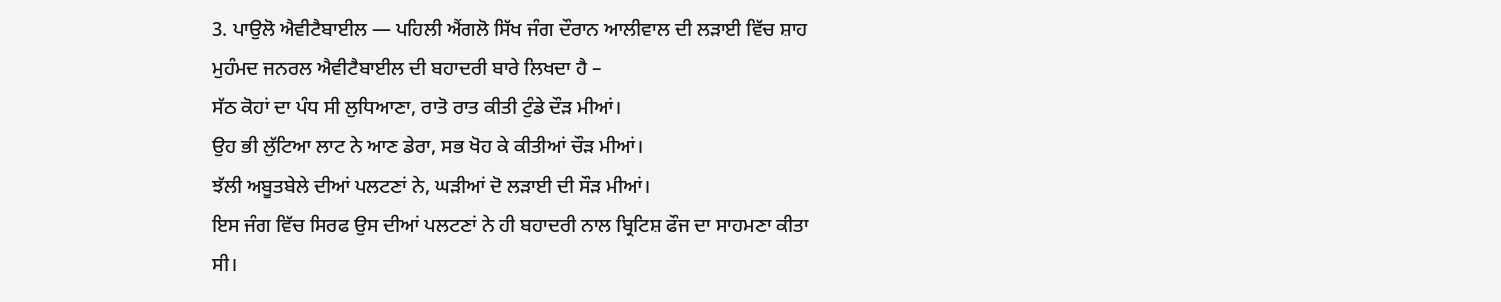3. ਪਾਉਲੋ ਐਵੀਟੈਬਾਈਲ — ਪਹਿਲੀ ਐਂਗਲੋ ਸਿੱਖ ਜੰਗ ਦੌਰਾਨ ਆਲੀਵਾਲ ਦੀ ਲੜਾਈ ਵਿੱਚ ਸ਼ਾਹ ਮੁਹੰਮਦ ਜਨਰਲ ਐਵੀਟੈਬਾਈਲ ਦੀ ਬਹਾਦਰੀ ਬਾਰੇ ਲਿਖਦਾ ਹੈ –
ਸੱਠ ਕੋਹਾਂ ਦਾ ਪੰਧ ਸੀ ਲੁਧਿਆਣਾ, ਰਾਤੋ ਰਾਤ ਕੀਤੀ ਟੁੰਡੇ ਦੌੜ ਮੀਆਂ।
ਉਹ ਭੀ ਲੁੱਟਿਆ ਲਾਟ ਨੇ ਆਣ ਡੇਰਾ, ਸਭ ਖੋਹ ਕੇ ਕੀਤੀਆਂ ਚੌੜ ਮੀਆਂ।
ਝੱਲੀ ਅਬੂਤਬੇਲੇ ਦੀਆਂ ਪਲਟਣਾਂ ਨੇ, ਘੜੀਆਂ ਦੋ ਲੜਾਈ ਦੀ ਸੌੜ ਮੀਆਂ।
ਇਸ ਜੰਗ ਵਿੱਚ ਸਿਰਫ ਉਸ ਦੀਆਂ ਪਲਟਣਾਂ ਨੇ ਹੀ ਬਹਾਦਰੀ ਨਾਲ ਬ੍ਰਿਟਿਸ਼ ਫੌਜ ਦਾ ਸਾਹਮਣਾ ਕੀਤਾ ਸੀ।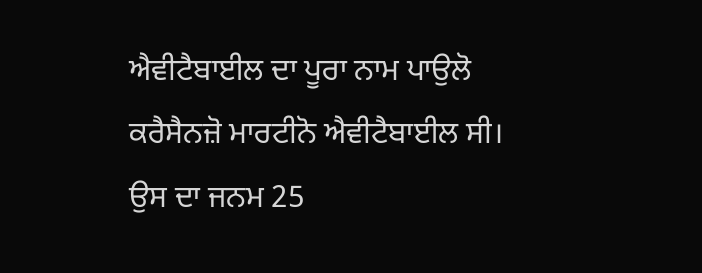ਐਵੀਟੈਬਾਈਲ ਦਾ ਪੂਰਾ ਨਾਮ ਪਾਉਲੋ ਕਰੈਸੈਨਜ਼ੋ ਮਾਰਟੀਨੋ ਐਵੀਟੈਬਾਈਲ ਸੀ। ਉਸ ਦਾ ਜਨਮ 25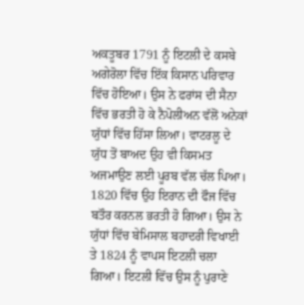ਅਕਤੂਬਰ 1791 ਨੂੰ ਇਟਲੀ ਦੇ ਕਸਬੇ ਅਗੇਰੋਲਾ ਵਿੱਚ ਇੱਕ ਕਿਸਾਨ ਪਰਿਵਾਰ ਵਿੱਚ ਹੋਇਆ। ਉਸ ਨੇ ਫਰਾਂਸ ਦੀ ਸੈਨਾ ਵਿੱਚ ਭਰਤੀ ਹੋ ਕੇ ਨੈਪੋਲੀਅਨ ਵੱਲੋਂ ਅਨੇਕਾਂ ਯੁੱਧਾਂ ਵਿੱਚ ਹਿੱਸਾ ਲਿਆ। ਵਾਟਰਲੂ ਦੇ ਯੁੱਧ ਤੋਂ ਬਾਅਦ ਉਹ ਵੀ ਕਿਸਮਤ ਅਜਮਾਉਣ ਲਈ ਪੂਰਬ ਵੱਲ ਚੱਲ ਪਿਆ। 1820 ਵਿੱਚ ਉਹ ਇਰਾਨ ਦੀ ਫੌਜ ਵਿੱਚ ਬਤੌਰ ਕਰਨਲ ਭਰਤੀ ਹੋ ਗਿਆ। ਉਸ ਨੇ ਯੁੱਧਾਂ ਵਿੱਚ ਬੇਮਿਸਾਲ ਬਹਾਦਰੀ ਵਿਖਾਈ ਤੇ 1824 ਨੂੰ ਵਾਪਸ ਇਟਲੀ ਚਲਾ ਗਿਆ। ਇਟਲੀ ਵਿੱਚ ਉਸ ਨੂੰ ਪੁਰਾਣੇ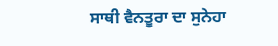ਸਾਥੀ ਵੈਨਤੂਰਾ ਦਾ ਸੁਨੇਹਾ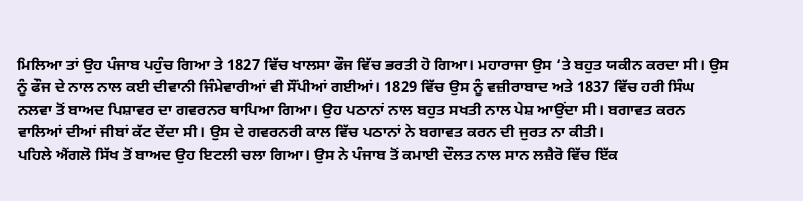ਮਿਲਿਆ ਤਾਂ ਉਹ ਪੰਜਾਬ ਪਹੁੰਚ ਗਿਆ ਤੇ 1827 ਵਿੱਚ ਖਾਲਸਾ ਫੌਜ ਵਿੱਚ ਭਰਤੀ ਹੋ ਗਿਆ। ਮਹਾਰਾਜਾ ਉਸ ‘ਤੇ ਬਹੁਤ ਯਕੀਨ ਕਰਦਾ ਸੀ। ਉਸ ਨੂੰ ਫੌਜ ਦੇ ਨਾਲ ਨਾਲ ਕਈ ਦੀਵਾਨੀ ਜਿੰਮੇਵਾਰੀਆਂ ਵੀ ਸੌਂਪੀਆਂ ਗਈਆਂ। 1829 ਵਿੱਚ ਉਸ ਨੂੰ ਵਜ਼ੀਰਾਬਾਦ ਅਤੇ 1837 ਵਿੱਚ ਹਰੀ ਸਿੰਘ ਨਲਵਾ ਤੋਂ ਬਾਅਦ ਪਿਸ਼ਾਵਰ ਦਾ ਗਵਰਨਰ ਥਾਪਿਆ ਗਿਆ। ਉਹ ਪਠਾਨਾਂ ਨਾਲ ਬਹੁਤ ਸਖਤੀ ਨਾਲ ਪੇਸ਼ ਆਉਂਦਾ ਸੀ। ਬਗਾਵਤ ਕਰਨ ਵਾਲਿਆਂ ਦੀਆਂ ਜੀਬਾਂ ਕੱਟ ਦੇਂਦਾ ਸੀ। ਉਸ ਦੇ ਗਵਰਨਰੀ ਕਾਲ ਵਿੱਚ ਪਠਾਨਾਂ ਨੇ ਬਗਾਵਤ ਕਰਨ ਦੀ ਜੁਰਤ ਨਾ ਕੀਤੀ।
ਪਹਿਲੇ ਐਂਗਲੋ ਸਿੱਖ ਤੋਂ ਬਾਅਦ ਉਹ ਇਟਲੀ ਚਲਾ ਗਿਆ। ਉਸ ਨੇ ਪੰਜਾਬ ਤੋਂ ਕਮਾਈ ਦੌਲਤ ਨਾਲ ਸਾਨ ਲਜ਼ੈਰੋ ਵਿੱਚ ਇੱਕ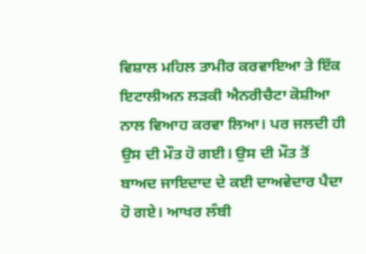ਵਿਸ਼ਾਲ ਮਹਿਲ ਤਾਮੀਰ ਕਰਵਾਇਆ ਤੇ ਇੱਕ ਇਟਾਲੀਅਨ ਲੜਕੀ ਐਨਰੀਚੈਟਾ ਕੋਸ਼ੀਆ ਨਾਲ ਵਿਆਹ ਕਰਵਾ ਲਿਆ। ਪਰ ਜਲਦੀ ਹੀ ਉਸ ਦੀ ਮੌਤ ਹੋ ਗਈ। ਉਸ ਦੀ ਮੌਤ ਤੋਂ ਬਾਅਦ ਜਾਇਦਾਦ ਦੇ ਕਈ ਦਾਅਵੇਦਾਰ ਪੈਦਾ ਹੋ ਗਏ। ਆਖਰ ਲੰਬੀ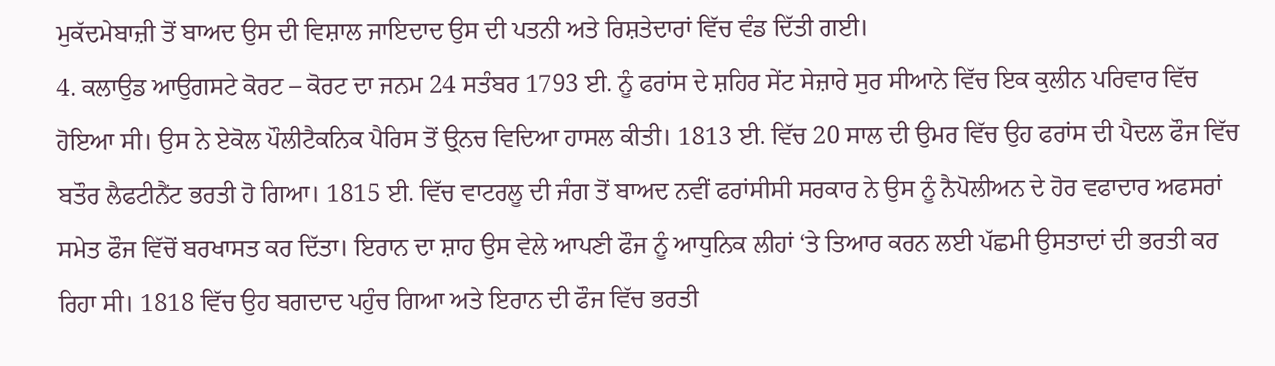ਮੁਕੱਦਮੇਬਾਜ਼ੀ ਤੋਂ ਬਾਅਦ ਉਸ ਦੀ ਵਿਸ਼ਾਲ ਜਾਇਦਾਦ ਉਸ ਦੀ ਪਤਨੀ ਅਤੇ ਰਿਸ਼ਤੇਦਾਰਾਂ ਵਿੱਚ ਵੰਡ ਦਿੱਤੀ ਗਈ।
4. ਕਲਾਉਡ ਆਉਗਸਟੇ ਕੋਰਟ – ਕੋਰਟ ਦਾ ਜਨਮ 24 ਸਤੰਬਰ 1793 ਈ. ਨੂੰ ਫਰਾਂਸ ਦੇ ਸ਼ਹਿਰ ਸੇਂਟ ਸੇਜ਼ਾਰੇ ਸੁਰ ਸੀਆਨੇ ਵਿੱਚ ਇਕ ਕੁਲੀਨ ਪਰਿਵਾਰ ਵਿੱਚ ਹੋਇਆ ਸੀ। ਉਸ ਨੇ ਏਕੋਲ ਪੌਲੀਟੈਕਨਿਕ ਪੈਰਿਸ ਤੋਂ ਉ੍ਨਚ ਵਿਦਿਆ ਹਾਸਲ ਕੀਤੀ। 1813 ਈ. ਵਿੱਚ 20 ਸਾਲ ਦੀ ਉਮਰ ਵਿੱਚ ਉਹ ਫਰਾਂਸ ਦੀ ਪੈਦਲ ਫੌਜ ਵਿੱਚ ਬਤੌਰ ਲੈਫਟੀਨੈਂਟ ਭਰਤੀ ਹੋ ਗਿਆ। 1815 ਈ. ਵਿੱਚ ਵਾਟਰਲੂ ਦੀ ਜੰਗ ਤੋਂ ਬਾਅਦ ਨਵੀਂ ਫਰਾਂਸੀਸੀ ਸਰਕਾਰ ਨੇ ਉਸ ਨੂੰ ਨੈਪੋਲੀਅਨ ਦੇ ਹੋਰ ਵਫਾਦਾਰ ਅਫਸਰਾਂ ਸਮੇਤ ਫੌਜ ਵਿੱਚੋਂ ਬਰਖਾਸਤ ਕਰ ਦਿੱਤਾ। ਇਰਾਨ ਦਾ ਸ਼ਾਹ ਉਸ ਵੇਲੇ ਆਪਣੀ ਫੌਜ ਨੂੰ ਆਧੁਨਿਕ ਲੀਹਾਂ ‘ਤੇ ਤਿਆਰ ਕਰਨ ਲਈ ਪੱਛਮੀ ਉਸਤਾਦਾਂ ਦੀ ਭਰਤੀ ਕਰ ਰਿਹਾ ਸੀ। 1818 ਵਿੱਚ ਉਹ ਬਗਦਾਦ ਪਹੁੰਚ ਗਿਆ ਅਤੇ ਇਰਾਨ ਦੀ ਫੌਜ ਵਿੱਚ ਭਰਤੀ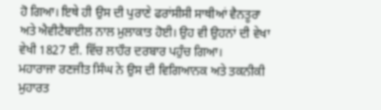ਹੋ ਗਿਆ। ਇਥੇ ਹੀ ਉਸ ਦੀ ਪੁਰਾਣੇ ਫਰਾਂਸੀਸੀ ਸਾਥੀਆਂ ਵੈਨਤੂਰਾ ਅਤੇ ਐਵੀਟੈਬਾਈਲ ਨਾਲ ਮੁਲਾਕਾਤ ਹੋਈ। ਉਹ ਵੀ ਉਹਨਾਂ ਦੀ ਵੇਖਾ ਵੇਖੀ 1827 ਈ. ਵਿੱਚ ਲਾਹੌਰ ਦਰਬਾਰ ਪਹੁੰਚ ਗਿਆ।
ਮਹਾਰਾਜਾ ਰਣਜੀਤ ਸਿੰਘ ਨੇ ਉਸ ਦੀ ਵਿਗਿਆਨਕ ਅਤੇ ਤਕਨੀਕੀ ਮੁਹਾਰਤ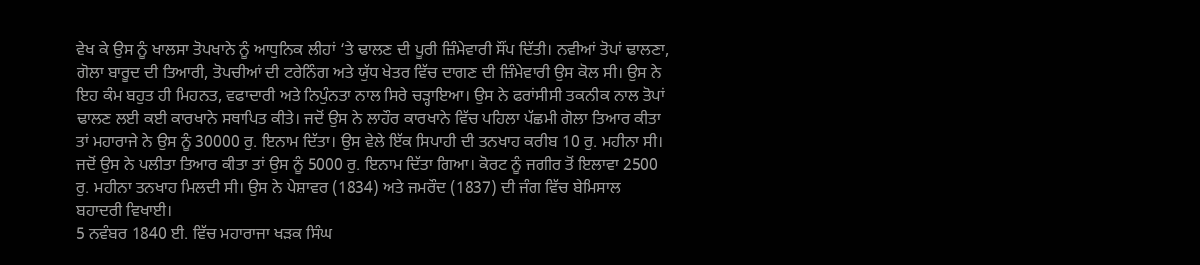ਵੇਖ ਕੇ ਉਸ ਨੂੰ ਖਾਲਸਾ ਤੋਪਖਾਨੇ ਨੂੰ ਆਧੁਨਿਕ ਲੀਹਾਂ ‘ਤੇ ਢਾਲਣ ਦੀ ਪੂਰੀ ਜ਼ਿੰਮੇਵਾਰੀ ਸੌਂਪ ਦਿੱਤੀ। ਨਵੀਆਂ ਤੋਪਾਂ ਢਾਲਣਾ, ਗੋਲਾ ਬਾਰੂਦ ਦੀ ਤਿਆਰੀ, ਤੋਪਚੀਆਂ ਦੀ ਟਰੇਨਿੰਗ ਅਤੇ ਯੁੱਧ ਖੇਤਰ ਵਿੱਚ ਦਾਗਣ ਦੀ ਜ਼ਿੰਮੇਵਾਰੀ ਉਸ ਕੋਲ ਸੀ। ਉਸ ਨੇ ਇਹ ਕੰਮ ਬਹੁਤ ਹੀ ਮਿਹਨਤ, ਵਫਾਦਾਰੀ ਅਤੇ ਨਿਪੁੰਨਤਾ ਨਾਲ ਸਿਰੇ ਚੜ੍ਹਾਇਆ। ਉਸ ਨੇ ਫਰਾਂਸੀਸੀ ਤਕਨੀਕ ਨਾਲ ਤੋਪਾਂ ਢਾਲਣ ਲਈ ਕਈ ਕਾਰਖਾਨੇ ਸਥਾਪਿਤ ਕੀਤੇ। ਜਦੋਂ ਉਸ ਨੇ ਲਾਹੌਰ ਕਾਰਖਾਨੇ ਵਿੱਚ ਪਹਿਲਾ ਪੱਛਮੀ ਗੋਲਾ ਤਿਆਰ ਕੀਤਾ ਤਾਂ ਮਹਾਰਾਜੇ ਨੇ ਉਸ ਨੂੰ 30000 ਰੁ. ਇਨਾਮ ਦਿੱਤਾ। ਉਸ ਵੇਲੇ ਇੱਕ ਸਿਪਾਹੀ ਦੀ ਤਨਖਾਹ ਕਰੀਬ 10 ਰੁ. ਮਹੀਨਾ ਸੀ। ਜਦੋਂ ਉਸ ਨੇ ਪਲੀਤਾ ਤਿਆਰ ਕੀਤਾ ਤਾਂ ਉਸ ਨੂੰ 5000 ਰੁ. ਇਨਾਮ ਦਿੱਤਾ ਗਿਆ। ਕੋਰਟ ਨੂੰ ਜਗੀਰ ਤੋਂ ਇਲਾਵਾ 2500 ਰੁ. ਮਹੀਨਾ ਤਨਖਾਹ ਮਿਲਦੀ ਸੀ। ਉਸ ਨੇ ਪੇਸ਼ਾਵਰ (1834) ਅਤੇ ਜਮਰੌਦ (1837) ਦੀ ਜੰਗ ਵਿੱਚ ਬੇਮਿਸਾਲ ਬਹਾਦਰੀ ਵਿਖਾਈ।
5 ਨਵੰਬਰ 1840 ਈ. ਵਿੱਚ ਮਹਾਰਾਜਾ ਖੜਕ ਸਿੰਘ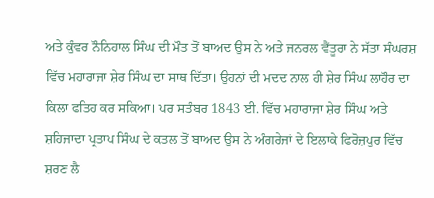ਅਤੇ ਕੁੰਵਰ ਨੌਨਿਹਾਲ ਸਿੰਘ ਦੀ ਮੌਤ ਤੋਂ ਬਾਅਦ ਉਸ ਨੇ ਅਤੇ ਜਨਰਲ ਵੈਂਤੂਰਾ ਨੇ ਸੱਤਾ ਸੰਘਰਸ਼ ਵਿੱਚ ਮਹਾਰਾਜਾ ਸ਼ੇਰ ਸਿੰਘ ਦਾ ਸਾਥ ਦਿੱਤਾ। ਉਹਨਾਂ ਦੀ ਮਦਦ ਨਾਲ ਹੀ ਸ਼ੇਰ ਸਿੰਘ ਲਾਹੌਰ ਦਾ ਕਿਲਾ ਫਤਿਹ ਕਰ ਸਕਿਆ। ਪਰ ਸਤੰਬਰ 1843 ਈ. ਵਿੱਚ ਮਹਾਰਾਜਾ ਸ਼ੇਰ ਸਿੰਘ ਅਤੇ ਸ਼ਹਿਜਾਦਾ ਪ੍ਰਤਾਪ ਸਿੰਘ ਦੇ ਕਤਲ ਤੋਂ ਬਾਅਦ ਉਸ ਨੇ ਅੰਗਰੇਜਾਂ ਦੇ ਇਲਾਕੇ ਫਿਰੋਜ਼ਪੁਰ ਵਿੱਚ ਸ਼ਰਣ ਲੈ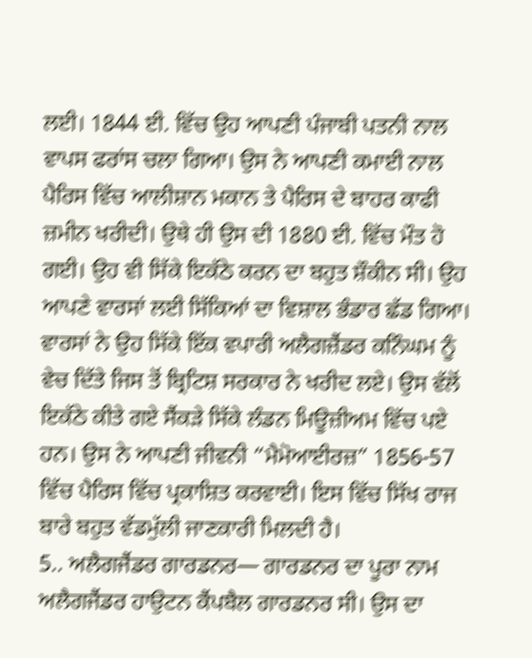ਲਈ। 1844 ਈ. ਵਿੱਚ ਉਹ ਆਪਣੀ ਪੰਜਾਬੀ ਪਤਨੀ ਨਾਲ ਵਾਪਸ ਫਰਾਂਸ ਚਲਾ ਗਿਆ। ਉਸ ਨੇ ਆਪਣੀ ਕਮਾਈ ਨਾਲ ਪੈਰਿਸ ਵਿੱਚ ਆਲੀਸ਼ਾਨ ਮਕਾਨ ਤੇ ਪੈਰਿਸ ਦੇ ਬਾਹਰ ਕਾਫੀ ਜ਼ਮੀਨ ਖਰੀਦੀ। ਉਥੇ ਹੀ ਉਸ ਦੀ 1880 ਈ. ਵਿੱਚ ਮੌਤ ਹੋ ਗਈ। ਉਹ ਵੀ ਸਿੱਕੇ ਇਕੱਠੇ ਕਰਨ ਦਾ ਬਹੁਤ ਸ਼ੌਕੀਨ ਸੀ। ਉਹ ਆਪਣੇ ਵਾਰਸਾਂ ਲਈ ਸਿੱਕਿਆਂ ਦਾ ਵਿਸ਼ਾਲ ਭੰਡਾਰ ਛੱਡ ਗਿਆ। ਵਾਰਸਾਂ ਨੇ ਉਹ ਸਿੱਕੇ ਇੱਕ ਵਪਾਰੀ ਅਲੈਗਜ਼ੈਂਡਰ ਕਨਿੰਘਮ ਨੂੰ ਵੇਚ ਦਿੱਤੇ ਜਿਸ ਤੋਂ ਬ੍ਰਿਟਿਸ਼ ਸਰਕਾਰ ਨੇ ਖਰੀਦ ਲਏ। ਉਸ ਵੱਲੋਂ ਇਕੱਠੇ ਕੀਤੇ ਗਏ ਸੈਂਕੜੇ ਸਿੱਕੇ ਲੰਡਨ ਮਿਊਜ਼ੀਅਮ ਵਿੱਚ ਪਏ ਹਨ। ਉਸ ਨੇ ਆਪਣੀ ਜੀਵਨੀ “ਮੈਮੋਆਈਰਜ਼” 1856-57 ਵਿੱਚ ਪੈਰਿਸ ਵਿੱਚ ਪ੍ਰਕਾਸ਼ਿਤ ਕਰਵਾਈ। ਇਸ ਵਿੱਚ ਸਿੱਖ ਰਾਜ ਬਾਰੇ ਬਹੁਤ ਵੱਡਮੁੱਲੀ ਜਾਣਕਾਰੀ ਮਿਲਦੀ ਹੈ।
5.. ਅਲੈਗਜੈਂਡਰ ਗਾਰਡਨਰ— ਗਾਰਡਨਰ ਦਾ ਪੂਰਾ ਨਾਮ ਅਲੈਗਜੈਂਡਰ ਹਾਉਟਨ ਕੈਂਪਬੈਲ ਗਾਰਡਨਰ ਸੀ। ਉਸ ਦਾ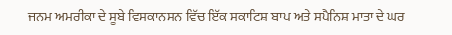ਜਨਮ ਅਮਰੀਕਾ ਦੇ ਸੂਬੇ ਵਿਸਕਾਨਸਨ ਵਿੱਚ ਇੱਕ ਸਕਾਟਿਸ਼ ਬਾਪ ਅਤੇ ਸਪੈਨਿਸ਼ ਮਾਤਾ ਦੇ ਘਰ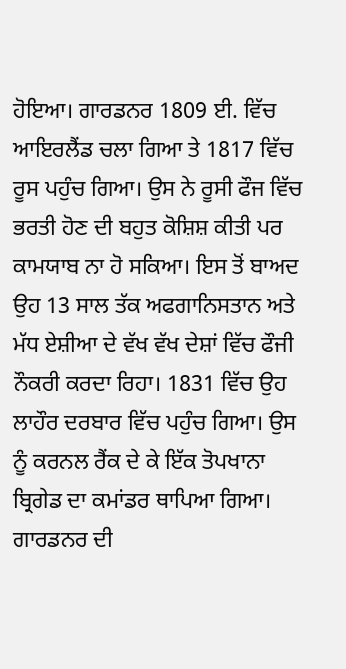ਹੋਇਆ। ਗਾਰਡਨਰ 1809 ਈ. ਵਿੱਚ ਆਇਰਲੈਂਡ ਚਲਾ ਗਿਆ ਤੇ 1817 ਵਿੱਚ ਰੂਸ ਪਹੁੰਚ ਗਿਆ। ਉਸ ਨੇ ਰੂਸੀ ਫੌਜ ਵਿੱਚ ਭਰਤੀ ਹੋਣ ਦੀ ਬਹੁਤ ਕੋਸ਼ਿਸ਼ ਕੀਤੀ ਪਰ ਕਾਮਯਾਬ ਨਾ ਹੋ ਸਕਿਆ। ਇਸ ਤੋਂ ਬਾਅਦ ਉਹ 13 ਸਾਲ ਤੱਕ ਅਫਗਾਨਿਸਤਾਨ ਅਤੇ ਮੱਧ ਏਸ਼ੀਆ ਦੇ ਵੱਖ ਵੱਖ ਦੇਸ਼ਾਂ ਵਿੱਚ ਫੌਜੀ ਨੌਕਰੀ ਕਰਦਾ ਰਿਹਾ। 1831 ਵਿੱਚ ਉਹ ਲਾਹੌਰ ਦਰਬਾਰ ਵਿੱਚ ਪਹੁੰਚ ਗਿਆ। ਉਸ ਨੂੰ ਕਰਨਲ ਰੈਂਕ ਦੇ ਕੇ ਇੱਕ ਤੋਪਖਾਨਾ ਬ੍ਰਿਗੇਡ ਦਾ ਕਮਾਂਡਰ ਥਾਪਿਆ ਗਿਆ।
ਗਾਰਡਨਰ ਦੀ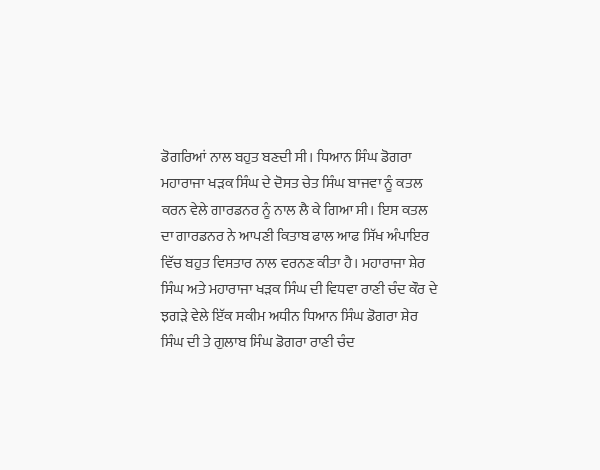ਡੋਗਰਿਆਂ ਨਾਲ ਬਹੁਤ ਬਣਦੀ ਸੀ। ਧਿਆਨ ਸਿੰਘ ਡੋਗਰਾ ਮਹਾਰਾਜਾ ਖੜਕ ਸਿੰਘ ਦੇ ਦੋਸਤ ਚੇਤ ਸਿੰਘ ਬਾਜਵਾ ਨੂੰ ਕਤਲ ਕਰਨ ਵੇਲੇ ਗਾਰਡਨਰ ਨੂੰ ਨਾਲ ਲੈ ਕੇ ਗਿਆ ਸੀ। ਇਸ ਕਤਲ ਦਾ ਗਾਰਡਨਰ ਨੇ ਆਪਣੀ ਕਿਤਾਬ ਫਾਲ ਆਫ ਸਿੱਖ ਅੰਪਾਇਰ ਵਿੱਚ ਬਹੁਤ ਵਿਸਤਾਰ ਨਾਲ ਵਰਨਣ ਕੀਤਾ ਹੈ। ਮਹਾਰਾਜਾ ਸ਼ੇਰ ਸਿੰਘ ਅਤੇ ਮਹਾਰਾਜਾ ਖੜਕ ਸਿੰਘ ਦੀ ਵਿਧਵਾ ਰਾਣੀ ਚੰਦ ਕੌਰ ਦੇ ਝਗੜੇ ਵੇਲੇ ਇੱਕ ਸਕੀਮ ਅਧੀਨ ਧਿਆਨ ਸਿੰਘ ਡੋਗਰਾ ਸ਼ੇਰ ਸਿੰਘ ਦੀ ਤੇ ਗੁਲਾਬ ਸਿੰਘ ਡੋਗਰਾ ਰਾਣੀ ਚੰਦ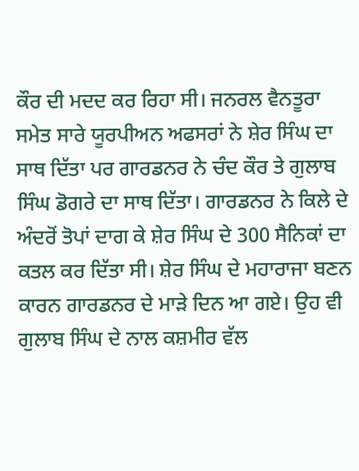ਕੌਰ ਦੀ ਮਦਦ ਕਰ ਰਿਹਾ ਸੀ। ਜਨਰਲ ਵੈਨਤੂਰਾ ਸਮੇਤ ਸਾਰੇ ਯੂਰਪੀਅਨ ਅਫਸਰਾਂ ਨੇ ਸ਼ੇਰ ਸਿੰਘ ਦਾ ਸਾਥ ਦਿੱਤਾ ਪਰ ਗਾਰਡਨਰ ਨੇ ਚੰਦ ਕੌਰ ਤੇ ਗੁਲਾਬ ਸਿੰਘ ਡੋਗਰੇ ਦਾ ਸਾਥ ਦਿੱਤਾ। ਗਾਰਡਨਰ ਨੇ ਕਿਲੇ ਦੇ ਅੰਦਰੋਂ ਤੋਪਾਂ ਦਾਗ ਕੇ ਸ਼ੇਰ ਸਿੰਘ ਦੇ 300 ਸੈਨਿਕਾਂ ਦਾ ਕਤਲ ਕਰ ਦਿੱਤਾ ਸੀ। ਸ਼ੇਰ ਸਿੰਘ ਦੇ ਮਹਾਰਾਜਾ ਬਣਨ ਕਾਰਨ ਗਾਰਡਨਰ ਦੇ ਮਾੜੇ ਦਿਨ ਆ ਗਏ। ਉਹ ਵੀ ਗੁਲਾਬ ਸਿੰਘ ਦੇ ਨਾਲ ਕਸ਼ਮੀਰ ਵੱਲ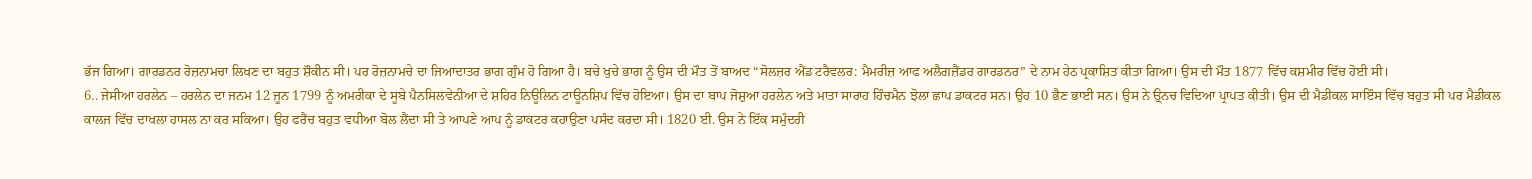ਭੱਜ ਗਿਆ। ਗਾਰਡਨਰ ਰੋਜ਼ਨਾਮਚਾ ਲਿਖਣ ਦਾ ਬਹੁਤ ਸ਼ੌਕੀਨ ਸੀ। ਪਰ ਰੋਜ਼ਨਾਮਚੇ ਦਾ ਜਿਆਦਾਤਰ ਭਾਗ ਗੁੰਮ ਹੋ ਗਿਆ ਹੈ। ਬਚੇ ਖੁਚੇ ਭਾਗ ਨੂੰ ਉਸ ਦੀ ਮੌਤ ਤੋਂ ਬਾਅਦ “ਸੋਲਜ਼ਰ ਐਂਡ ਟਰੈਵਲਰ: ਮੈਮਰੀਜ਼ ਆਫ ਅਲੈਗਜ਼ੈਂਡਰ ਗਾਰਡਨਰ” ਦੇ ਨਾਮ ਹੇਠ ਪ੍ਰਕਾਸ਼ਿਤ ਕੀਤਾ ਗਿਆ। ਉਸ ਦੀ ਮੌਤ 1877 ਵਿੱਚ ਕਸ਼ਮੀਰ ਵਿੱਚ ਹੋਈ ਸੀ।
6.. ਜੇਸੀਆ ਹਰਲੇਨ – ਹਰਲੇਨ ਦਾ ਜਨਮ 12 ਜੂਨ 1799 ਨੂੰ ਅਮਰੀਕਾ ਦੇ ਸੂਬੇ ਪੈਨਸਿਲਵੇਨੀਆ ਦੇ ਸ਼ਹਿਰ ਨਿਊਲਿਨ ਟਾਊਨਸ਼ਿਪ ਵਿੱਚ ਹੋਇਆ। ਉਸ ਦਾ ਬਾਪ ਜੋਸ਼ੁਆ ਹਰਲੇਨ ਅਤੇ ਮਾਤਾ ਸਾਰਾਹ ਹਿੰਚਮੈਨ ਝੋਲਾ ਛਾਪ ਡਾਕਟਰ ਸਨ। ਉਹ 10 ਭੈਣ ਭਾਈ ਸਨ। ਉਸ ਨੇ ਉ੍ਨਚ ਵਿਦਿਆ ਪ੍ਰਾਪਤ ਕੀਤੀ। ਉਸ ਦੀ ਮੈਡੀਕਲ ਸਾਇੰਸ ਵਿੱਚ ਬਹੁਤ ਸੀ ਪਰ ਮੈਡੀਕਲ ਕਾਲਜ ਵਿੱਚ ਦਾਖਲਾ ਹਾਸਲ ਨਾ ਕਰ ਸਕਿਆ। ਉਹ ਫਰੈਂਚ ਬਹੁਤ ਵਧੀਆ ਬੋਲ ਲੈਂਦਾ ਸੀ ਤੇ ਆਪਣੇ ਆਪ ਨੂੰ ਡਾਕਟਰ ਕਹਾਉਣਾ ਪਸੰਦ ਕਰਦਾ ਸੀ। 1820 ਈ. ਉਸ ਨੇ ਇੱਕ ਸਮੁੰਦਰੀ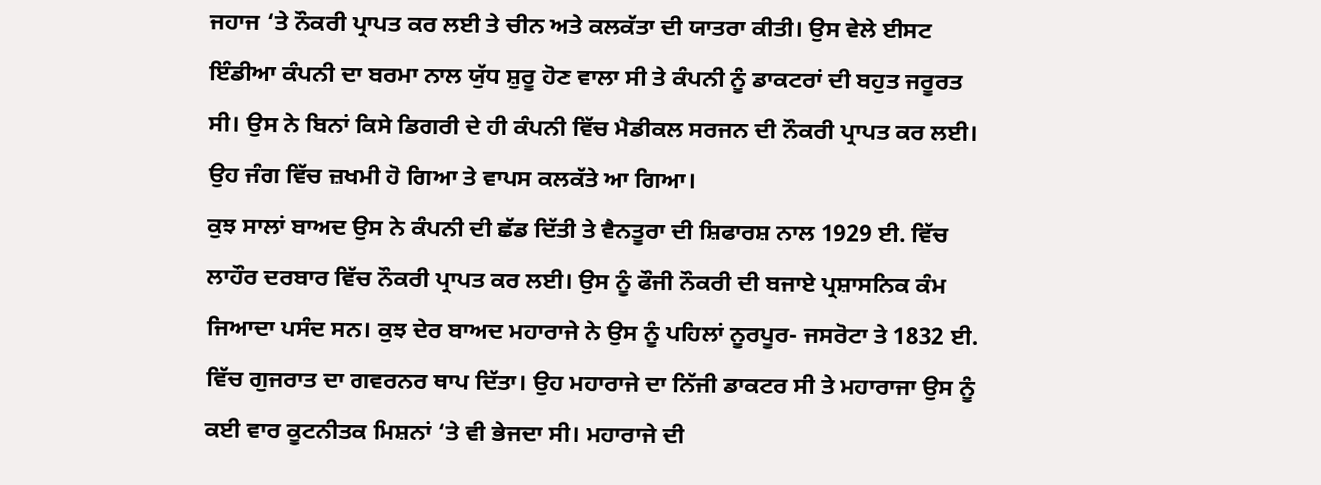ਜਹਾਜ ‘ਤੇ ਨੌਕਰੀ ਪ੍ਰਾਪਤ ਕਰ ਲਈ ਤੇ ਚੀਨ ਅਤੇ ਕਲਕੱਤਾ ਦੀ ਯਾਤਰਾ ਕੀਤੀ। ਉਸ ਵੇਲੇ ਈਸਟ ਇੰਡੀਆ ਕੰਪਨੀ ਦਾ ਬਰਮਾ ਨਾਲ ਯੁੱਧ ਸ਼ੁਰੂ ਹੋਣ ਵਾਲਾ ਸੀ ਤੇ ਕੰਪਨੀ ਨੂੰ ਡਾਕਟਰਾਂ ਦੀ ਬਹੁਤ ਜਰੂਰਤ ਸੀ। ਉਸ ਨੇ ਬਿਨਾਂ ਕਿਸੇ ਡਿਗਰੀ ਦੇ ਹੀ ਕੰਪਨੀ ਵਿੱਚ ਮੈਡੀਕਲ ਸਰਜਨ ਦੀ ਨੌਕਰੀ ਪ੍ਰਾਪਤ ਕਰ ਲਈ। ਉਹ ਜੰਗ ਵਿੱਚ ਜ਼ਖਮੀ ਹੋ ਗਿਆ ਤੇ ਵਾਪਸ ਕਲਕੱਤੇ ਆ ਗਿਆ।
ਕੁਝ ਸਾਲਾਂ ਬਾਅਦ ਉਸ ਨੇ ਕੰਪਨੀ ਦੀ ਛੱਡ ਦਿੱਤੀ ਤੇ ਵੈਨਤੂਰਾ ਦੀ ਸ਼ਿਫਾਰਸ਼ ਨਾਲ 1929 ਈ. ਵਿੱਚ ਲਾਹੌਰ ਦਰਬਾਰ ਵਿੱਚ ਨੌਕਰੀ ਪ੍ਰਾਪਤ ਕਰ ਲਈ। ਉਸ ਨੂੰ ਫੌਜੀ ਨੌਕਰੀ ਦੀ ਬਜਾਏ ਪ੍ਰਸ਼ਾਸਨਿਕ ਕੰਮ ਜਿਆਦਾ ਪਸੰਦ ਸਨ। ਕੁਝ ਦੇਰ ਬਾਅਦ ਮਹਾਰਾਜੇ ਨੇ ਉਸ ਨੂੰ ਪਹਿਲਾਂ ਨੂਰਪੂਰ- ਜਸਰੋਟਾ ਤੇ 1832 ਈ. ਵਿੱਚ ਗੁਜਰਾਤ ਦਾ ਗਵਰਨਰ ਥਾਪ ਦਿੱਤਾ। ਉਹ ਮਹਾਰਾਜੇ ਦਾ ਨਿੱਜੀ ਡਾਕਟਰ ਸੀ ਤੇ ਮਹਾਰਾਜਾ ਉਸ ਨੂੰ ਕਈ ਵਾਰ ਕੂਟਨੀਤਕ ਮਿਸ਼ਨਾਂ ‘ਤੇ ਵੀ ਭੇਜਦਾ ਸੀ। ਮਹਾਰਾਜੇ ਦੀ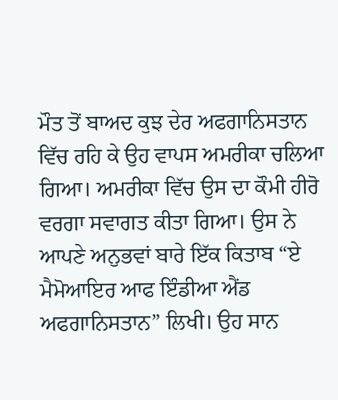ਮੌਤ ਤੋਂ ਬਾਅਦ ਕੁਝ ਦੇਰ ਅਫਗਾਨਿਸਤਾਨ ਵਿੱਚ ਰਹਿ ਕੇ ਉਹ ਵਾਪਸ ਅਮਰੀਕਾ ਚਲਿਆ ਗਿਆ। ਅਮਰੀਕਾ ਵਿੱਚ ਉਸ ਦਾ ਕੌਮੀ ਹੀਰੋ ਵਰਗਾ ਸਵਾਗਤ ਕੀਤਾ ਗਿਆ। ਉਸ ਨੇ ਆਪਣੇ ਅਨੁਭਵਾਂ ਬਾਰੇ ਇੱਕ ਕਿਤਾਬ “ਏ ਮੈਮੋਆਇਰ ਆਫ ਇੰਡੀਆ ਐਂਡ ਅਫਗਾਨਿਸਤਾਨ” ਲਿਖੀ। ਉਹ ਸਾਨ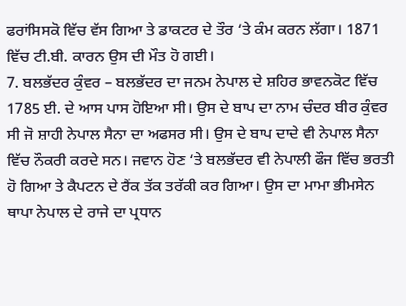ਫਰਾਂਸਿਸਕੋ ਵਿੱਚ ਵੱਸ ਗਿਆ ਤੇ ਡਾਕਟਰ ਦੇ ਤੌਰ ‘ਤੇ ਕੰਮ ਕਰਨ ਲੱਗਾ। 1871 ਵਿੱਚ ਟੀ.ਬੀ. ਕਾਰਨ ਉਸ ਦੀ ਮੌਤ ਹੋ ਗਈ।
7. ਬਲਭੱਦਰ ਕੁੰਵਰ – ਬਲਭੱਦਰ ਦਾ ਜਨਮ ਨੇਪਾਲ ਦੇ ਸ਼ਹਿਰ ਭਾਵਨਕੋਟ ਵਿੱਚ 1785 ਈ. ਦੇ ਆਸ ਪਾਸ ਹੋਇਆ ਸੀ। ਉਸ ਦੇ ਬਾਪ ਦਾ ਨਾਮ ਚੰਦਰ ਬੀਰ ਕੁੰਵਰ ਸੀ ਜੋ ਸ਼ਾਹੀ ਨੇਪਾਲ ਸੈਨਾ ਦਾ ਅਫਸਰ ਸੀ। ਉਸ ਦੇ ਬਾਪ ਦਾਦੇ ਵੀ ਨੇਪਾਲ ਸੈਨਾ ਵਿੱਚ ਨੌਕਰੀ ਕਰਦੇ ਸਨ। ਜਵਾਨ ਹੋਣ ‘ਤੇ ਬਲਭੱਦਰ ਵੀ ਨੇਪਾਲੀ ਫੌਜ ਵਿੱਚ ਭਰਤੀ ਹੋ ਗਿਆ ਤੇ ਕੈਪਟਨ ਦੇ ਰੈਂਕ ਤੱਕ ਤਰੱਕੀ ਕਰ ਗਿਆ। ਉਸ ਦਾ ਮਾਮਾ ਭੀਮਸੇਨ ਥਾਪਾ ਨੇਪਾਲ ਦੇ ਰਾਜੇ ਦਾ ਪ੍ਰਧਾਨ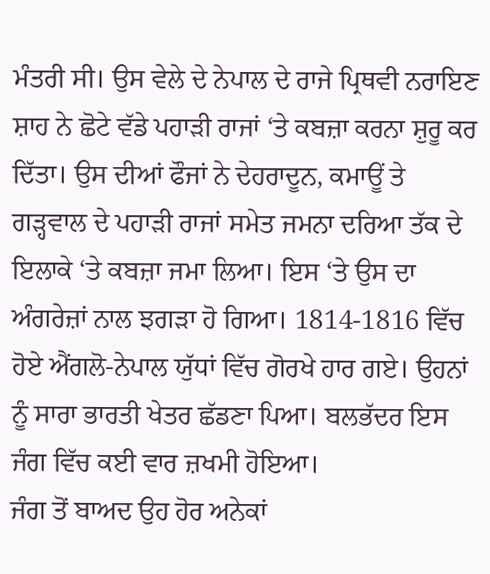ਮੰਤਰੀ ਸੀ। ਉਸ ਵੇਲੇ ਦੇ ਨੇਪਾਲ ਦੇ ਰਾਜੇ ਪ੍ਰਿਥਵੀ ਨਰਾਇਣ ਸ਼ਾਹ ਨੇ ਛੋਟੇ ਵੱਡੇ ਪਹਾੜੀ ਰਾਜਾਂ ‘ਤੇ ਕਬਜ਼ਾ ਕਰਨਾ ਸ਼ੁਰੂ ਕਰ ਦਿੱਤਾ। ਉਸ ਦੀਆਂ ਫੌਜਾਂ ਨੇ ਦੇਹਰਾਦੂਨ, ਕਮਾਊਂ ਤੇ ਗੜ੍ਹਵਾਲ ਦੇ ਪਹਾੜੀ ਰਾਜਾਂ ਸਮੇਤ ਜਮਨਾ ਦਰਿਆ ਤੱਕ ਦੇ ਇਲਾਕੇ ‘ਤੇ ਕਬਜ਼ਾ ਜਮਾ ਲਿਆ। ਇਸ ‘ਤੇ ਉਸ ਦਾ ਅੰਗਰੇਜ਼ਾਂ ਨਾਲ ਝਗੜਾ ਹੋ ਗਿਆ। 1814-1816 ਵਿੱਚ ਹੋਏ ਐਂਗਲੋ-ਨੇਪਾਲ ਯੁੱਧਾਂ ਵਿੱਚ ਗੋਰਖੇ ਹਾਰ ਗਏ। ਉਹਨਾਂ ਨੂੰ ਸਾਰਾ ਭਾਰਤੀ ਖੇਤਰ ਛੱਡਣਾ ਪਿਆ। ਬਲਭੱਦਰ ਇਸ ਜੰਗ ਵਿੱਚ ਕਈ ਵਾਰ ਜ਼ਖਮੀ ਹੋਇਆ।
ਜੰਗ ਤੋਂ ਬਾਅਦ ਉਹ ਹੋਰ ਅਨੇਕਾਂ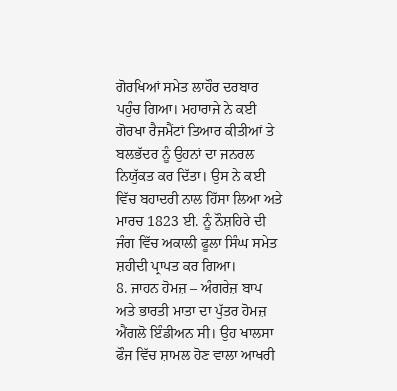ਗੋਰਖਿਆਂ ਸਮੇਤ ਲਾਹੌਰ ਦਰਬਾਰ ਪਹੁੰਚ ਗਿਆ। ਮਹਾਰਾਜੇ ਨੇ ਕਈ ਗੋਰਖਾ ਰੈਜਮੈਂਟਾਂ ਤਿਆਰ ਕੀਤੀਆਂ ਤੇ ਬਲਭੱਦਰ ਨੂੰ ਉਹਨਾਂ ਦਾ ਜਨਰਲ ਨਿਯੁੱਕਤ ਕਰ ਦਿੱਤਾ। ਉਸ ਨੇ ਕਈ ਵਿੱਚ ਬਹਾਦਰੀ ਨਾਲ ਹਿੱਸਾ ਲਿਆ ਅਤੇ ਮਾਰਚ 1823 ਈ. ਨੂੰ ਨੌਸ਼ਹਿਰੇ ਦੀ ਜੰਗ ਵਿੱਚ ਅਕਾਲੀ ਫੂਲਾ ਸਿੰਘ ਸਮੇਤ ਸ਼ਹੀਦੀ ਪ੍ਰਾਪਤ ਕਰ ਗਿਆ।
8. ਜਾਹਨ ਹੋਮਜ਼ – ਅੰਗਰੇਜ਼ ਬਾਪ ਅਤੇ ਭਾਰਤੀ ਮਾਤਾ ਦਾ ਪੁੱਤਰ ਹੋਮਜ਼ ਐਂਗਲੋ ਇੰਡੀਅਨ ਸੀ। ਉਹ ਖਾਲਸਾ ਫੌਜ ਵਿੱਚ ਸ਼ਾਮਲ ਹੋਣ ਵਾਲਾ ਆਖਰੀ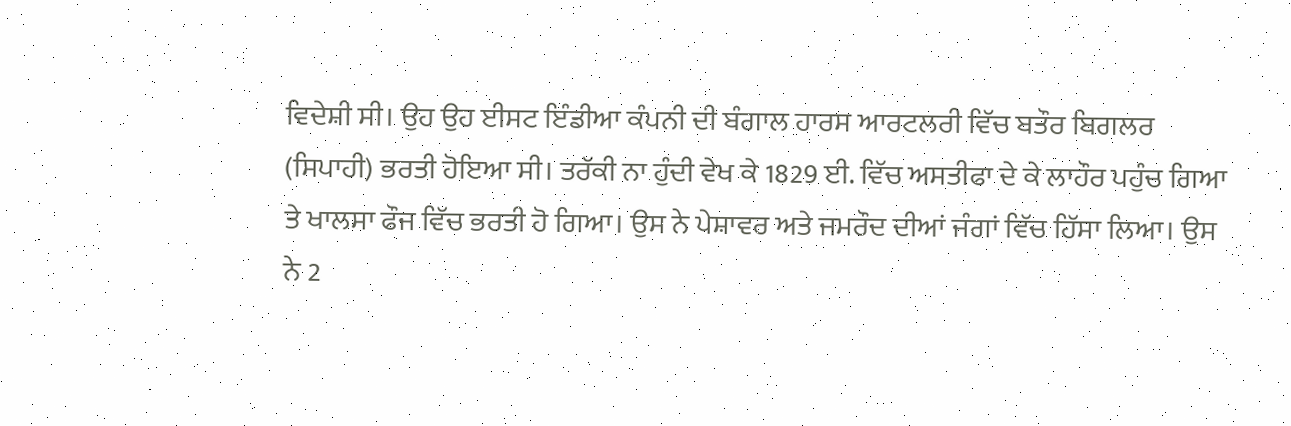ਵਿਦੇਸ਼ੀ ਸੀ। ਉਹ ਉਹ ਈਸਟ ਇੰਡੀਆ ਕੰਪਨੀ ਦੀ ਬੰਗਾਲ ਹਾਰਸ ਆਰਟਲਰੀ ਵਿੱਚ ਬਤੌਰ ਬਿਗਲਰ (ਸਿਪਾਹੀ) ਭਰਤੀ ਹੋਇਆ ਸੀ। ਤਰੱਕੀ ਨਾ ਹੁੰਦੀ ਵੇਖ ਕੇ 1829 ਈ. ਵਿੱਚ ਅਸਤੀਫਾ ਦੇ ਕੇ ਲਾਹੌਰ ਪਹੁੰਚ ਗਿਆ ਤੇ ਖਾਲਸਾ ਫੌਜ ਵਿੱਚ ਭਰਤੀ ਹੋ ਗਿਆ। ਉਸ ਨੇ ਪੇਸ਼ਾਵਰ ਅਤੇ ਜਮਰੌਦ ਦੀਆਂ ਜੰਗਾਂ ਵਿੱਚ ਹਿੱਸਾ ਲਿਆ। ਉਸ ਨੇ 2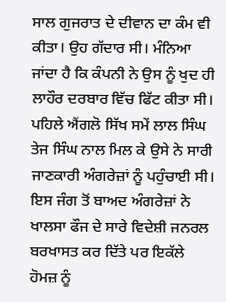ਸਾਲ ਗੁਜਰਾਤ ਦੇ ਦੀਵਾਨ ਦਾ ਕੰਮ ਵੀ ਕੀਤਾ। ਉਹ ਗੱਦਾਰ ਸੀ। ਮੰਨਿਆ ਜਾਂਦਾ ਹੈ ਕਿ ਕੰਪਨੀ ਨੇ ਉਸ ਨੂੰ ਖੁਦ ਹੀ ਲਾਹੌਰ ਦਰਬਾਰ ਵਿੱਚ ਫਿੱਟ ਕੀਤਾ ਸੀ। ਪਹਿਲੇ ਐਂਗਲੋ ਸਿੱਖ ਸਮੇਂ ਲਾਲ ਸਿੰਘ ਤੇਜ ਸਿੰਘ ਨਾਲ ਮਿਲ ਕੇ ਉਸੇ ਨੇ ਸਾਰੀ ਜਾਣਕਾਰੀ ਅੰਗਰੇਜ਼ਾਂ ਨੂੰ ਪਹੁੰਚਾਈ ਸੀ। ਇਸ ਜੰਗ ਤੋਂ ਬਾਅਦ ਅੰਗਰੇਜ਼ਾਂ ਨੇ ਖਾਲਸਾ ਫੌਜ ਦੇ ਸਾਰੇ ਵਿਦੇਸ਼ੀ ਜਨਰਲ ਬਰਖਾਸਤ ਕਰ ਦਿੱਤੇ ਪਰ ਇਕੱਲੇ ਹੋਮਜ਼ ਨੂੰ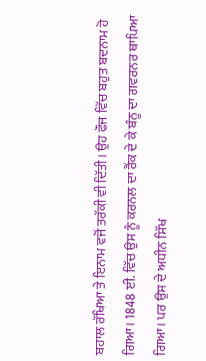ਬਹਾਲ ਰੱਖਿਆ ਤੇ ਇਨਾਮ ਵਜੋਂ ਤਰੱਕੀ ਵੀ ਦਿੱਤੀ। ਉਹ ਫੌਜ ਵਿੱਚ ਬਹੁਤ ਬਦਨਾਮ ਹੋ ਗਿਆ। 1848 ਈ. ਵਿੱਚ ਉਸ ਨੂੰ ਕਰਨਲ ਦਾ ਰੈਂਕ ਦੇ ਕੇ ਬੰਨੂ ਦਾ ਗਵਰਨਰ ਥਾਪਿਆ ਗਿਆ। ਪਰ ਉਸ ਦੇ ਅਧੀਨ ਸਿੱਖ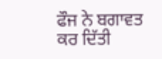ਫੌਜ ਨੇ ਬਗਾਵਤ ਕਰ ਦਿੱਤੀ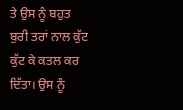ਤੇ ਉਸ ਨੂੰ ਬਹੁਤ ਬੁਰੀ ਤਰਾਂ ਨਾਲ ਕੁੱਟ ਕੁੱਟ ਕੇ ਕਤਲ ਕਰ ਦਿੱਤਾ। ਉਸ ਨੂੰ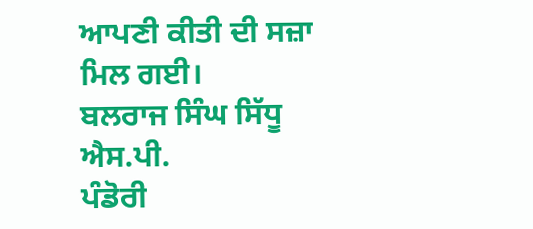ਆਪਣੀ ਕੀਤੀ ਦੀ ਸਜ਼ਾ ਮਿਲ ਗਈ।
ਬਲਰਾਜ ਸਿੰਘ ਸਿੱਧੂ ਐਸ.ਪੀ.
ਪੰਡੋਰੀ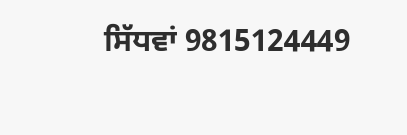ਸਿੱਧਵਾਂ 9815124449